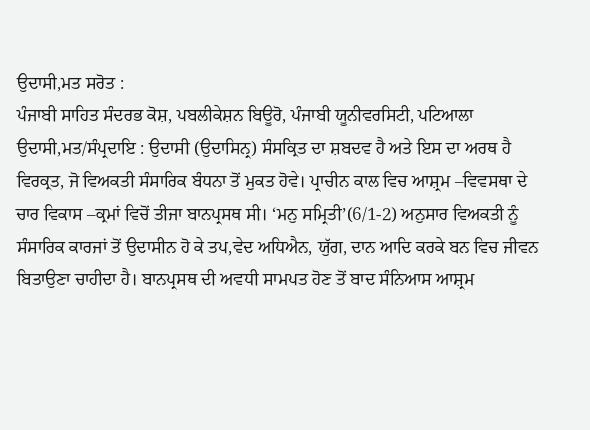ਉਦਾਸੀ,ਮਤ ਸਰੋਤ :
ਪੰਜਾਬੀ ਸਾਹਿਤ ਸੰਦਰਭ ਕੋਸ਼, ਪਬਲੀਕੇਸ਼ਨ ਬਿਊਰੋ, ਪੰਜਾਬੀ ਯੂਨੀਵਰਸਿਟੀ, ਪਟਿਆਲਾ
ਉਦਾਸੀ,ਮਤ/ਸੰਪ੍ਰਦਾਇ : ਉਦਾਸੀ (ਉਦਾਸਿਨ੍ਰ) ਸੰਸਕ੍ਰਿਤ ਦਾ ਸ਼ਬਦਵ ਹੈ ਅਤੇ ਇਸ ਦਾ ਅਰਥ ਹੈ ਵਿਰਕ੍ਰਤ, ਜੋ ਵਿਅਕਤੀ ਸੰਸਾਰਿਕ ਬੰਧਨਾ ਤੋਂ ਮੁਕਤ ਹੋਵੇ। ਪ੍ਰਾਚੀਨ ਕਾਲ ਵਿਚ ਆਸ਼੍ਰਮ –ਵਿਵਸਥਾ ਦੇ ਚਾਰ ਵਿਕਾਸ –ਕ੍ਰਮਾਂ ਵਿਚੋਂ ਤੀਜਾ ਬਾਨਪ੍ਰਸਥ ਸੀ। ‘ਮਨੁ ਸਮ੍ਰਿਤੀ’(6/1-2) ਅਨੁਸਾਰ ਵਿਅਕਤੀ ਨੂੰ ਸੰਸਾਰਿਕ ਕਾਰਜਾਂ ਤੋਂ ਉਦਾਸੀਨ ਹੋ ਕੇ ਤਪ,ਵੇਦ ਅਧਿਐਨ, ਯੁੱਗ, ਦਾਨ ਆਦਿ ਕਰਕੇ ਬਨ ਵਿਚ ਜੀਵਨ ਬਿਤਾਉਣਾ ਚਾਹੀਦਾ ਹੈ। ਬਾਨਪ੍ਰਸਥ ਦੀ ਅਵਧੀ ਸਾਮਪਤ ਹੋਣ ਤੋਂ ਬਾਦ ਸੰਨਿਆਸ ਆਸ਼੍ਰਮ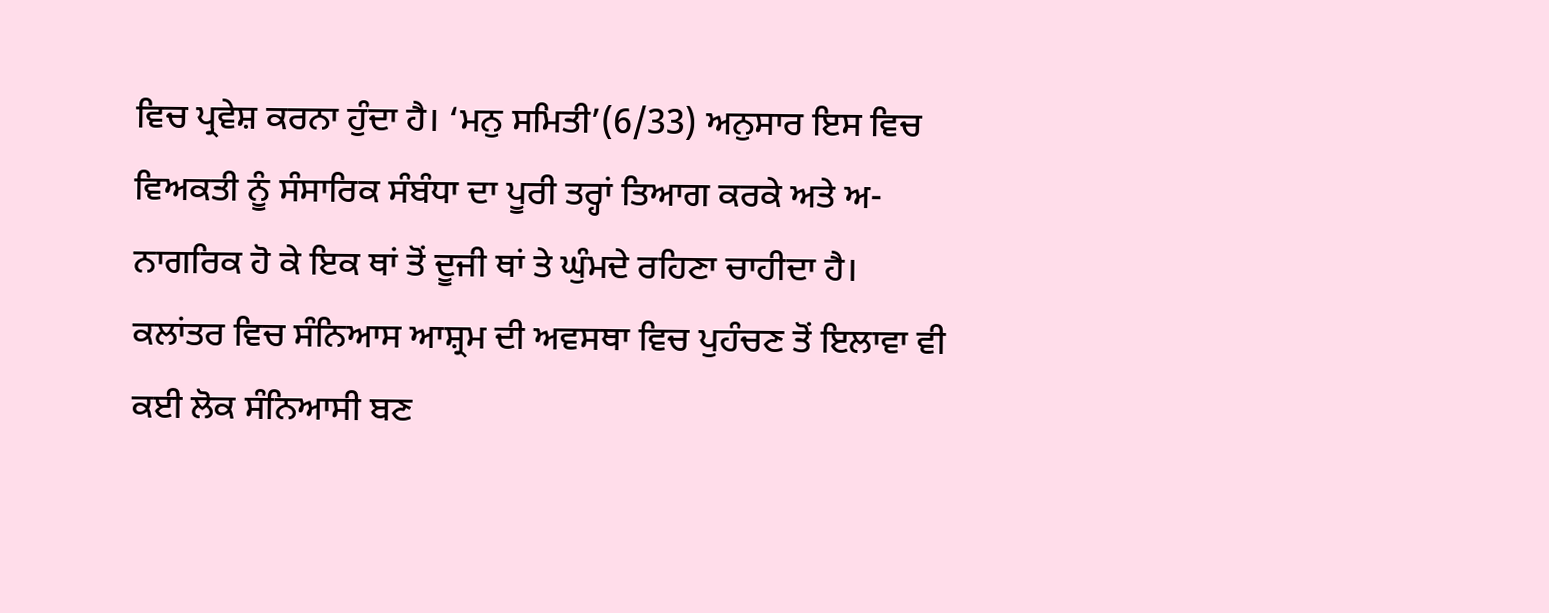ਵਿਚ ਪ੍ਰਵੇਸ਼ ਕਰਨਾ ਹੁੰਦਾ ਹੈ। ‘ਮਨੁ ਸਮਿਤੀ’(6/33) ਅਨੁਸਾਰ ਇਸ ਵਿਚ ਵਿਅਕਤੀ ਨੂੰ ਸੰਸਾਰਿਕ ਸੰਬੰਧਾ ਦਾ ਪੂਰੀ ਤਰ੍ਹਾਂ ਤਿਆਗ ਕਰਕੇ ਅਤੇ ਅ-ਨਾਗਰਿਕ ਹੋ ਕੇ ਇਕ ਥਾਂ ਤੋਂ ਦੂਜੀ ਥਾਂ ਤੇ ਘੁੰਮਦੇ ਰਹਿਣਾ ਚਾਹੀਦਾ ਹੈ।
ਕਲਾਂਤਰ ਵਿਚ ਸੰਨਿਆਸ ਆਸ਼੍ਰਮ ਦੀ ਅਵਸਥਾ ਵਿਚ ਪੁਹੰਚਣ ਤੋਂ ਇਲਾਵਾ ਵੀ ਕਈ ਲੋਕ ਸੰਨਿਆਸੀ ਬਣ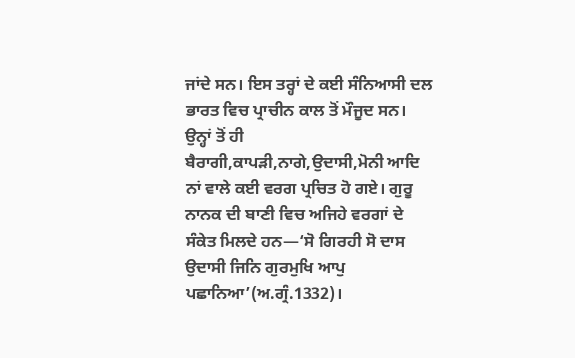ਜਾਂਦੇ ਸਨ। ਇਸ ਤਰ੍ਹਾਂ ਦੇ ਕਈ ਸੰਨਿਆਸੀ ਦਲ ਭਾਰਤ ਵਿਚ ਪ੍ਰਾਚੀਨ ਕਾਲ ਤੋਂ ਮੌਜੂਦ ਸਨ। ਉਨ੍ਹਾਂ ਤੋਂ ਹੀ ਬੈਰਾਗੀ,ਕਾਪੜੀ,ਨਾਗੇ,ਉਦਾਸੀ,ਮੋਨੀ ਆਦਿ ਨਾਂ ਵਾਲੇ ਕਈ ਵਰਗ ਪ੍ਰਚਿਤ ਹੋ ਗਏ। ਗੁਰੂ ਨਾਨਕ ਦੀ ਬਾਣੀ ਵਿਚ ਅਜਿਹੇ ਵਰਗਾਂ ਦੇ ਸੰਕੇਤ ਮਿਲਦੇ ਹਨ—‘ਸੋ ਗਿਰਹੀ ਸੋ ਦਾਸ ਉਦਾਸੀ ਜਿਨਿ ਗੁਰਮੁਖਿ ਆਪੁ ਪਛਾਨਿਆ’(ਅ.ਗ੍ਰੰ.1332)।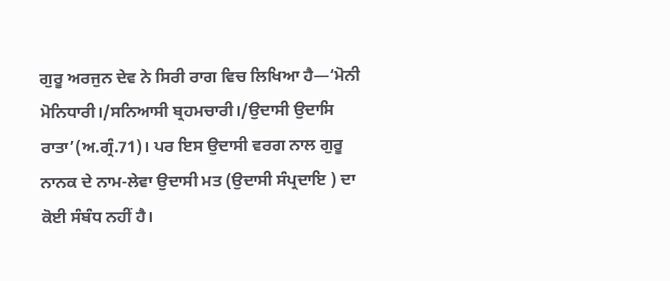ਗੁਰੂ ਅਰਜੁਨ ਦੇਵ ਨੇ ਸਿਰੀ ਰਾਗ ਵਿਚ ਲਿਖਿਆ ਹੈ—‘ਮੋਨੀ ਮੋਨਿਧਾਰੀ।/ਸਨਿਆਸੀ ਬ੍ਰਹਮਚਾਰੀ।/ਉਦਾਸੀ ਉਦਾਸਿ ਰਾਤਾ’(ਅ.ਗ੍ਰੰ.71)। ਪਰ ਇਸ ਉਦਾਸੀ ਵਰਗ ਨਾਲ ਗੁਰੂ ਨਾਨਕ ਦੇ ਨਾਮ-ਲੇਵਾ ਉਦਾਸੀ ਮਤ (ਉਦਾਸੀ ਸੰਪ੍ਰਦਾਇ ) ਦਾ ਕੋਈ ਸੰਬੰਧ ਨਹੀਂ ਹੈ।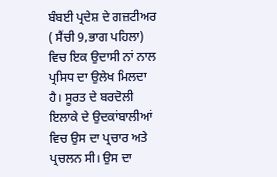ਬੰਬਈ ਪ੍ਰਦੇਸ਼ ਦੇ ਗਜ਼ਟੀਅਰ ( ਸੈਂਚੀ 9,ਭਾਗ ਪਹਿਲਾ) ਵਿਚ ਇਕ ਉਦਾਸੀ ਨਾਂ ਨਾਲ ਪ੍ਰਸਿਧ ਦਾ ਉਲੇਖ ਮਿਲਦਾ ਹੈ। ਸੂਰਤ ਦੇ ਬਰਦੋਲੀ ਇਲਾਕੇ ਦੇ ਉਦਕਾਂਬਾਲੀਆਂ ਵਿਚ ਉਸ ਦਾ ਪ੍ਰਚਾਰ ਅਤੇ ਪ੍ਰਚਲਨ ਸੀ। ਉਸ ਦਾ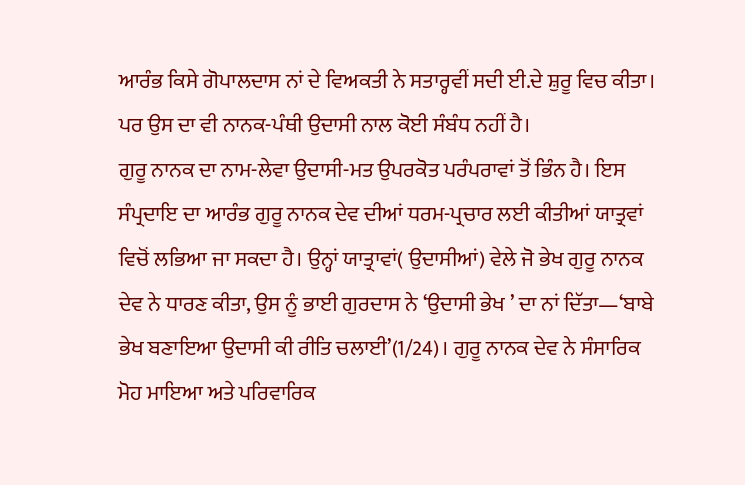ਆਰੰਭ ਕਿਸੇ ਗੋਪਾਲਦਾਸ ਨਾਂ ਦੇ ਵਿਅਕਤੀ ਨੇ ਸਤਾਰ੍ਹਵੀਂ ਸਦੀ ਈ.ਦੇ ਸ਼ੁਰੂ ਵਿਚ ਕੀਤਾ। ਪਰ ਉਸ ਦਾ ਵੀ ਨਾਨਕ-ਪੰਥੀ ਉਦਾਸੀ ਨਾਲ ਕੋਈ ਸੰਬੰਧ ਨਹੀਂ ਹੈ।
ਗੁਰੂ ਨਾਨਕ ਦਾ ਨਾਮ-ਲੇਵਾ ਉਦਾਸੀ-ਮਤ ਉਪਰਕੋਤ ਪਰੰਪਰਾਵਾਂ ਤੋਂ ਭਿੰਨ ਹੈ। ਇਸ ਸੰਪ੍ਰਦਾਇ ਦਾ ਆਰੰਭ ਗੁਰੂ ਨਾਨਕ ਦੇਵ ਦੀਆਂ ਧਰਮ-ਪ੍ਰਚਾਰ ਲਈ ਕੀਤੀਆਂ ਯਾਤ੍ਰਵਾਂ ਵਿਚੋਂ ਲਭਿਆ ਜਾ ਸਕਦਾ ਹੈ। ਉਨ੍ਹਾਂ ਯਾਤ੍ਰਾਵਾਂ( ਉਦਾਸੀਆਂ) ਵੇਲੇ ਜੋ ਭੇਖ ਗੁਰੂ ਨਾਨਕ ਦੇਵ ਨੇ ਧਾਰਣ ਕੀਤਾ, ਉਸ ਨੂੰ ਭਾਈ ਗੁਰਦਾਸ ਨੇ ‘ਉਦਾਸੀ ਭੇਖ ’ ਦਾ ਨਾਂ ਦਿੱਤਾ—‘ਬਾਬੇ ਭੇਖ ਬਣਾਇਆ ਉਦਾਸੀ ਕੀ ਰੀਤਿ ਚਲਾਈ’(1/24)। ਗੁਰੂ ਨਾਨਕ ਦੇਵ ਨੇ ਸੰਸਾਰਿਕ ਮੋਹ ਮਾਇਆ ਅਤੇ ਪਰਿਵਾਰਿਕ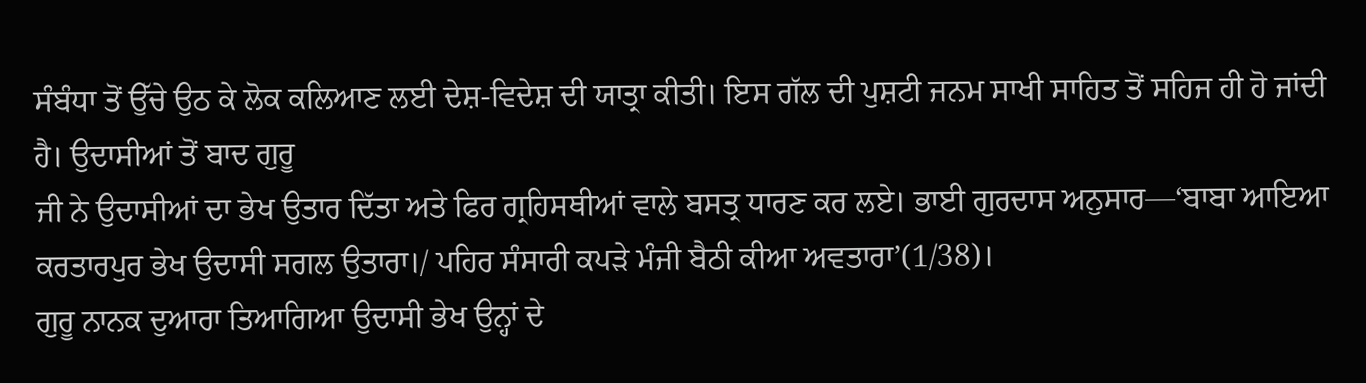ਸੰਬੰਧਾ ਤੋਂ ਉੱਚੇ ਉਠ ਕੇ ਲੋਕ ਕਲਿਆਣ ਲਈ ਦੇਸ਼-ਵਿਦੇਸ਼ ਦੀ ਯਾਤ੍ਰਾ ਕੀਤੀ। ਇਸ ਗੱਲ ਦੀ ਪੁਸ਼ਟੀ ਜਨਮ ਸਾਖੀ ਸਾਹਿਤ ਤੋਂ ਸਹਿਜ ਹੀ ਹੋ ਜਾਂਦੀ ਹੈ। ਉਦਾਸੀਆਂ ਤੋਂ ਬਾਦ ਗੁਰੂ
ਜੀ ਨੇ ਉਦਾਸੀਆਂ ਦਾ ਭੇਖ ਉਤਾਰ ਦਿੱਤਾ ਅਤੇ ਫਿਰ ਗ੍ਰਹਿਸਥੀਆਂ ਵਾਲੇ ਬਸਤ੍ਰ ਧਾਰਣ ਕਰ ਲਏ। ਭਾਈ ਗੁਰਦਾਸ ਅਨੁਸਾਰ—‘ਬਾਬਾ ਆਇਆ ਕਰਤਾਰਪੁਰ ਭੇਖ ਉਦਾਸੀ ਸਗਲ ਉਤਾਰਾ।/ ਪਹਿਰ ਸੰਸਾਰੀ ਕਪੜੇ ਮੰਜੀ ਬੈਠੀ ਕੀਆ ਅਵਤਾਰਾ’(1/38)।
ਗੁਰੂ ਨਾਨਕ ਦੁਆਰਾ ਤਿਆਗਿਆ ਉਦਾਸੀ ਭੇਖ ਉਨ੍ਹਾਂ ਦੇ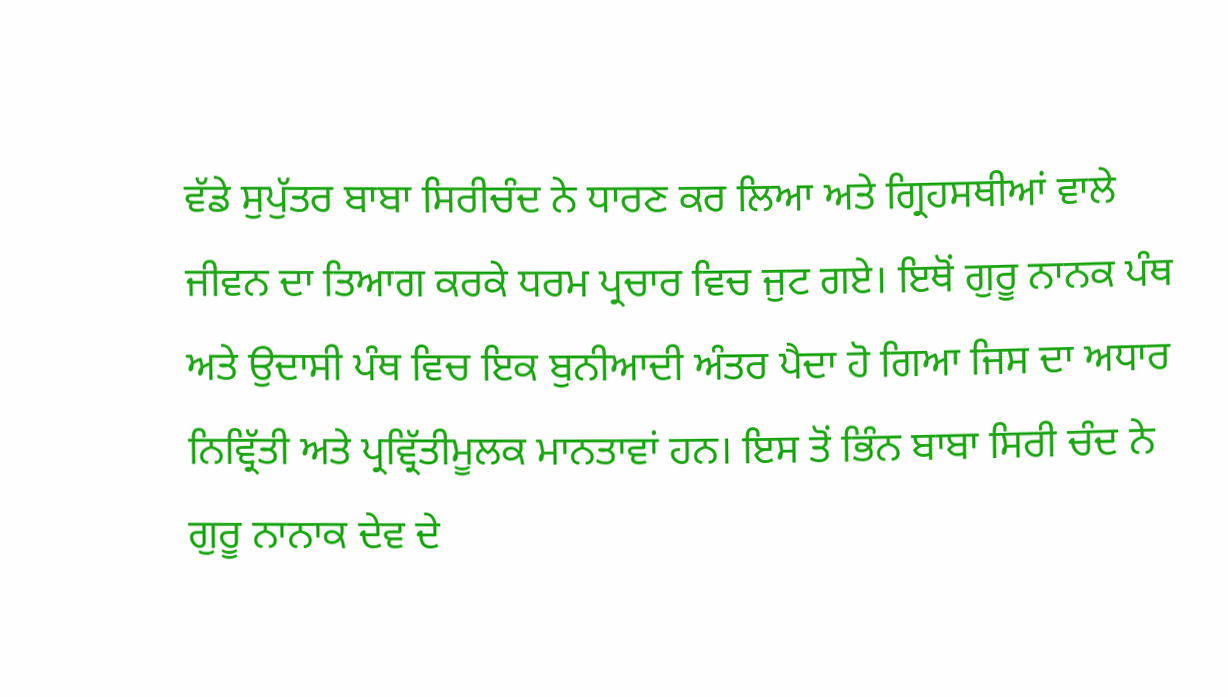ਵੱਡੇ ਸੁਪੁੱਤਰ ਬਾਬਾ ਸਿਰੀਚੰਦ ਨੇ ਧਾਰਣ ਕਰ ਲਿਆ ਅਤੇ ਗ੍ਰਿਹਸਥੀਆਂ ਵਾਲੇ ਜੀਵਨ ਦਾ ਤਿਆਗ ਕਰਕੇ ਧਰਮ ਪ੍ਰਚਾਰ ਵਿਚ ਜੁਟ ਗਏ। ਇਥੋਂ ਗੁਰੂ ਨਾਨਕ ਪੰਥ ਅਤੇ ਉਦਾਸੀ ਪੰਥ ਵਿਚ ਇਕ ਬੁਨੀਆਦੀ ਅੰਤਰ ਪੈਦਾ ਹੋ ਗਿਆ ਜਿਸ ਦਾ ਅਧਾਰ ਨਿਵ੍ਰਿੱਤੀ ਅਤੇ ਪ੍ਰਵ੍ਰਿੱਤੀਮੂਲਕ ਮਾਨਤਾਵਾਂ ਹਨ। ਇਸ ਤੋਂ ਭਿੰਨ ਬਾਬਾ ਸਿਰੀ ਚੰਦ ਨੇ ਗੁਰੂ ਨਾਨਾਕ ਦੇਵ ਦੇ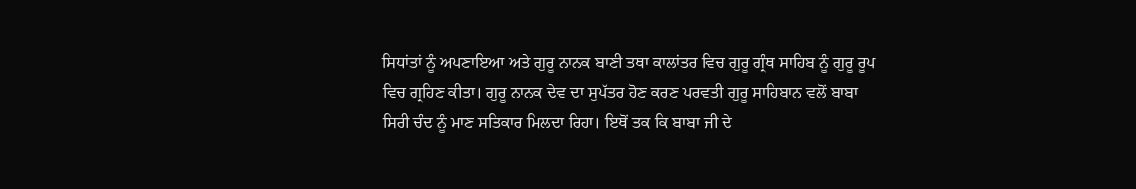ਸਿਧਾਂਤਾਂ ਨੂੰ ਅਪਣਾਇਆ ਅਤੇ ਗੁਰੂ ਨਾਨਕ ਬਾਣੀ ਤਥਾ ਕਾਲਾਂਤਰ ਵਿਚ ਗੁਰੂ ਗ੍ਰੰਥ ਸਾਹਿਬ ਨੂੰ ਗੁਰੂ ਰੂਪ ਵਿਚ ਗ੍ਰਹਿਣ ਕੀਤਾ। ਗੁਰੂ ਨਾਨਕ ਦੇਵ ਦਾ ਸੁਪੱਤਰ ਹੋਣ ਕਰਣ ਪਰਵਤੀ ਗੁਰੂ ਸਾਹਿਬਾਨ ਵਲੋਂ ਬਾਬਾ ਸਿਰੀ ਚੰਦ ਨੂੰ ਮਾਣ ਸਤਿਕਾਰ ਮਿਲਦਾ ਰਿਹਾ। ਇਥੋਂ ਤਕ ਕਿ ਬਾਬਾ ਜੀ ਦੇ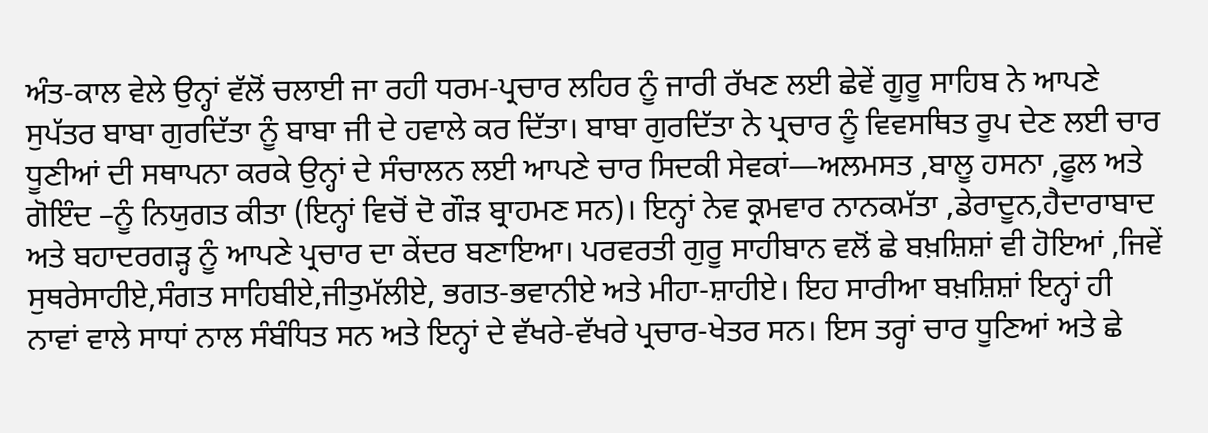ਅੰਤ-ਕਾਲ ਵੇਲੇ ਉਨ੍ਹਾਂ ਵੱਲੋਂ ਚਲਾਈ ਜਾ ਰਹੀ ਧਰਮ-ਪ੍ਰਚਾਰ ਲਹਿਰ ਨੂੰ ਜਾਰੀ ਰੱਖਣ ਲਈ ਛੇਵੇਂ ਗੂਰੂ ਸਾਹਿਬ ਨੇ ਆਪਣੇ ਸੁਪੱਤਰ ਬਾਬਾ ਗੁਰਦਿੱਤਾ ਨੂੰ ਬਾਬਾ ਜੀ ਦੇ ਹਵਾਲੇ ਕਰ ਦਿੱਤਾ। ਬਾਬਾ ਗੁਰਦਿੱਤਾ ਨੇ ਪ੍ਰਚਾਰ ਨੂੰ ਵਿਵਸਥਿਤ ਰੂਪ ਦੇਣ ਲਈ ਚਾਰ ਧੂਣੀਆਂ ਦੀ ਸਥਾਪਨਾ ਕਰਕੇ ਉਨ੍ਹਾਂ ਦੇ ਸੰਚਾਲਨ ਲਈ ਆਪਣੇ ਚਾਰ ਸਿਦਕੀ ਸੇਵਕਾਂ—ਅਲਮਸਤ ,ਬਾਲੂ ਹਸਨਾ ,ਫੂਲ ਅਤੇ ਗੋਇੰਦ –ਨੂੰ ਨਿਯੁਗਤ ਕੀਤਾ (ਇਨ੍ਹਾਂ ਵਿਚੋਂ ਦੋ ਗੌੜ ਬ੍ਰਾਹਮਣ ਸਨ)। ਇਨ੍ਹਾਂ ਨੇਵ ਕ੍ਰਮਵਾਰ ਨਾਨਕਮੱਤਾ ,ਡੇਰਾਦੂਨ,ਹੈਦਾਰਾਬਾਦ ਅਤੇ ਬਹਾਦਰਗੜ੍ਹ ਨੂੰ ਆਪਣੇ ਪ੍ਰਚਾਰ ਦਾ ਕੇਂਦਰ ਬਣਾਇਆ। ਪਰਵਰਤੀ ਗੁਰੂ ਸਾਹੀਬਾਨ ਵਲੋਂ ਛੇ ਬਖ਼ਸ਼ਿਸ਼ਾਂ ਵੀ ਹੋਇਆਂ ,ਜਿਵੇਂ ਸੁਥਰੇਸਾਹੀਏ,ਸੰਗਤ ਸਾਹਿਬੀਏ,ਜੀਤੁਮੱਲੀਏ, ਭਗਤ-ਭਵਾਨੀਏ ਅਤੇ ਮੀਹਾ-ਸ਼ਾਹੀਏ। ਇਹ ਸਾਰੀਆ ਬਖ਼ਸ਼ਿਸ਼ਾਂ ਇਨ੍ਹਾਂ ਹੀ ਨਾਵਾਂ ਵਾਲੇ ਸਾਧਾਂ ਨਾਲ ਸੰਬੰਧਿਤ ਸਨ ਅਤੇ ਇਨ੍ਹਾਂ ਦੇ ਵੱਖਰੇ-ਵੱਖਰੇ ਪ੍ਰਚਾਰ-ਖੇਤਰ ਸਨ। ਇਸ ਤਰ੍ਹਾਂ ਚਾਰ ਧੂਣਿਆਂ ਅਤੇ ਛੇ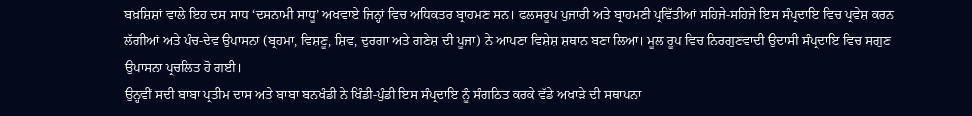ਬਖ਼ਸ਼ਿਸ਼ਾਂ ਵਾਲੇ ਇਹ ਦਸ ਸਾਧ ‘ਦਸਨਾਮੀ ਸਾਧੂ’ ਅਖਵਾਏ ਜਿਨ੍ਹਾਂ ਵਿਚ ਅਧਿਕਤਰ ਬ੍ਰਾਹਮਣ ਸਨ। ਫਲਸਰੂਪ ਪੁਜਾਰੀ ਅਤੇ ਬ੍ਰਾਹਮਣੀ ਪ੍ਰਵਿੱਤੀਆਂ ਸਹਿਜੇ-ਸਹਿਜੇ ਇਸ ਸੰਪ੍ਰਦਾਇ ਵਿਚ ਪ੍ਰਵੇਸ਼ ਕਰਨ ਲੱਗੀਆਂ ਅਤੇ ਪੰਚ-ਦੇਵ ਉਪਾਸਨਾ (ਬ੍ਰਹਮਾ, ਵਿਸ਼ਣੂ, ਸ਼ਿਵ, ਦੁਰਗਾ ਅਤੇ ਗਣੇਸ਼ ਦੀ ਪੂਜਾ) ਨੇ ਆਪਣਾ ਵਿਸ਼ੇਸ਼ ਸ਼ਥਾਨ ਬਣਾ ਲਿਆ। ਮੂਲ ਰੂਪ ਵਿਚ ਨਿਰਗੁਣਵਾਦੀ ਉਦਾਸੀ ਸੰਪ੍ਰਦਾਇ ਵਿਚ ਸਗੁਣ ਉਪਾਸਨਾ ਪ੍ਰਚਲਿਤ ਹੋ ਗਈ।
ਉਨ੍ਹਵੀਂ ਸਦੀ ਬਾਬਾ ਪ੍ਰਤੀਮ ਦਾਸ ਅਤੇ ਬਾਬਾ ਬਨਖੰਡੀ ਨੇ ਖਿੰਡੀ-ਪੁੰਡੀ ਇਸ ਸੰਪ੍ਰਦਾਇ ਨੂੰ ਸੰਗਠਿਤ ਕਰਕੇ ਵੱਡੇ ਅਖਾੜੇ ਦੀ ਸਥਾਪਨਾ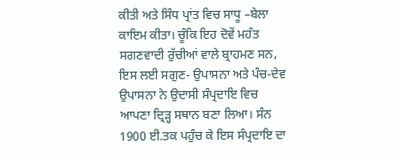ਕੀਤੀ ਅਤੇ ਸਿੰਧ ਪ੍ਰਾਂਤ ਵਿਚ ਸਾਧੂ –ਬੇਲਾ ਕਾਇਮ ਕੀਤਾ। ਚੂੰਕਿ ਇਹ ਦੋਵੇਂ ਮਹੰਤ ਸਗਣਵਾਦੀ ਰੁੱਚੀਆਂ ਵਾਲੇ ਬ੍ਰਾਹਮਣ ਸਨ, ਇਸ ਲਈ ਸਗੁਣ- ਉਪਾਸਨਾ ਅਤੇ ਪੰਚ-ਦੇਵ ਉਪਾਸਨਾ ਨੇ ਉਦਾਸੀ ਸੰਪ੍ਰਦਾਇ ਵਿਚ ਆਪਣਾ ਦ੍ਰਿੜ੍ਹ ਸਥਾਨ ਬਣਾ ਲਿਆ। ਸੰਨ 1900 ਈ.ਤਕ ਪਹੁੰਚ ਕੇ ਇਸ ਸੰਪ੍ਰਦਾਇ ਦਾ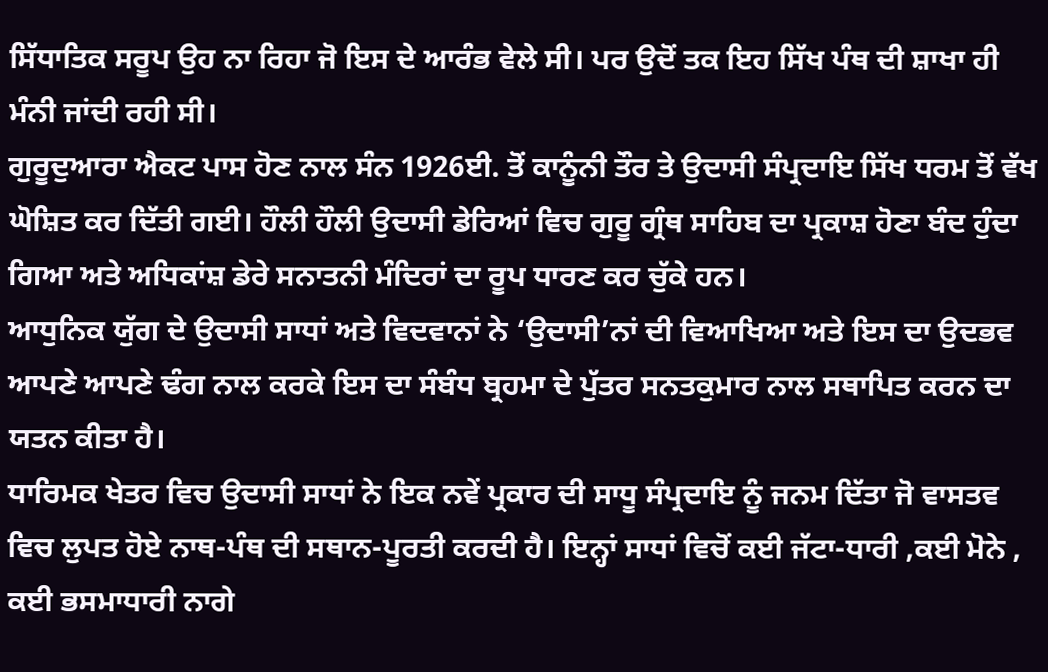ਸਿੱਧਾਤਿਕ ਸਰੂਪ ਉਹ ਨਾ ਰਿਹਾ ਜੋ ਇਸ ਦੇ ਆਰੰਭ ਵੇਲੇ ਸੀ। ਪਰ ਉਦੋਂ ਤਕ ਇਹ ਸਿੱਖ ਪੰਥ ਦੀ ਸ਼ਾਖਾ ਹੀ ਮੰਨੀ ਜਾਂਦੀ ਰਹੀ ਸੀ।
ਗੁਰੂਦੁਆਰਾ ਐਕਟ ਪਾਸ ਹੋਣ ਨਾਲ ਸੰਨ 1926ਈ. ਤੋਂ ਕਾਨੂੰਨੀ ਤੌਰ ਤੇ ਉਦਾਸੀ ਸੰਪ੍ਰਦਾਇ ਸਿੱਖ ਧਰਮ ਤੋਂ ਵੱਖ ਘੋਸ਼ਿਤ ਕਰ ਦਿੱਤੀ ਗਈ। ਹੌਲੀ ਹੌਲੀ ਉਦਾਸੀ ਡੇਰਿਆਂ ਵਿਚ ਗੁਰੂ ਗ੍ਰੰਥ ਸਾਹਿਬ ਦਾ ਪ੍ਰਕਾਸ਼ ਹੋਣਾ ਬੰਦ ਹੁੰਦਾ ਗਿਆ ਅਤੇ ਅਧਿਕਾਂਸ਼ ਡੇਰੇ ਸਨਾਤਨੀ ਮੰਦਿਰਾਂ ਦਾ ਰੂਪ ਧਾਰਣ ਕਰ ਚੁੱਕੇ ਹਨ।
ਆਧੁਨਿਕ ਯੁੱਗ ਦੇ ਉਦਾਸੀ ਸਾਧਾਂ ਅਤੇ ਵਿਦਵਾਨਾਂ ਨੇ ‘ਉਦਾਸੀ’ਨਾਂ ਦੀ ਵਿਆਖਿਆ ਅਤੇ ਇਸ ਦਾ ਉਦਭਵ ਆਪਣੇ ਆਪਣੇ ਢੰਗ ਨਾਲ ਕਰਕੇ ਇਸ ਦਾ ਸੰਬੰਧ ਬ੍ਰਹਮਾ ਦੇ ਪੁੱਤਰ ਸਨਤਕੁਮਾਰ ਨਾਲ ਸਥਾਪਿਤ ਕਰਨ ਦਾ ਯਤਨ ਕੀਤਾ ਹੈ।
ਧਾਰਿਮਕ ਖੇਤਰ ਵਿਚ ਉਦਾਸੀ ਸਾਧਾਂ ਨੇ ਇਕ ਨਵੇਂ ਪ੍ਰਕਾਰ ਦੀ ਸਾਧੂ ਸੰਪ੍ਰਦਾਇ ਨੂੰ ਜਨਮ ਦਿੱਤਾ ਜੋ ਵਾਸਤਵ ਵਿਚ ਲੁਪਤ ਹੋਏ ਨਾਥ-ਪੰਥ ਦੀ ਸਥਾਨ-ਪੂਰਤੀ ਕਰਦੀ ਹੈ। ਇਨ੍ਹਾਂ ਸਾਧਾਂ ਵਿਚੋਂ ਕਈ ਜੱਟਾ-ਧਾਰੀ ,ਕਈ ਮੋਨੇ , ਕਈ ਭਸਮਾਧਾਰੀ ਨਾਗੇ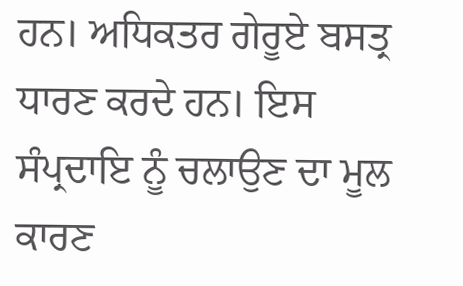ਹਨ। ਅਧਿਕਤਰ ਗੇਰੂਏ ਬਸਤ੍ਰ ਧਾਰਣ ਕਰਦੇ ਹਨ। ਇਸ ਸੰਪ੍ਰਦਾਇ ਨੂੰ ਚਲਾਉਣ ਦਾ ਮੂਲ ਕਾਰਣ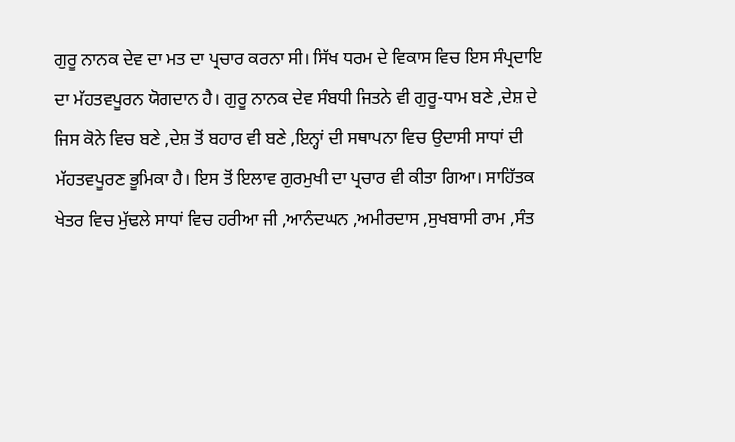ਗੁਰੂ ਨਾਨਕ ਦੇਵ ਦਾ ਮਤ ਦਾ ਪ੍ਰਚਾਰ ਕਰਨਾ ਸੀ। ਸਿੱਖ ਧਰਮ ਦੇ ਵਿਕਾਸ ਵਿਚ ਇਸ ਸੰਪ੍ਰਦਾਇ ਦਾ ਮੱਹਤਵਪੂਰਨ ਯੋਗਦਾਨ ਹੈ। ਗੁਰੂ ਨਾਨਕ ਦੇਵ ਸੰਬਧੀ ਜਿਤਨੇ ਵੀ ਗੁਰੂ-ਧਾਮ ਬਣੇ ,ਦੇਸ਼ ਦੇ ਜਿਸ ਕੋਨੇ ਵਿਚ ਬਣੇ ,ਦੇਸ਼ ਤੋਂ ਬਹਾਰ ਵੀ ਬਣੇ ,ਇਨ੍ਹਾਂ ਦੀ ਸਥਾਪਨਾ ਵਿਚ ਉਦਾਸੀ ਸਾਧਾਂ ਦੀ ਮੱਹਤਵਪੂਰਣ ਭੂਮਿਕਾ ਹੈ। ਇਸ ਤੋਂ ਇਲਾਵ ਗੁਰਮੁਖੀ ਦਾ ਪ੍ਰਚਾਰ ਵੀ ਕੀਤਾ ਗਿਆ। ਸਾਹਿੱਤਕ ਖੇਤਰ ਵਿਚ ਮੁੱਢਲੇ ਸਾਧਾਂ ਵਿਚ ਹਰੀਆ ਜੀ ,ਆਨੰਦਘਨ ,ਅਮੀਰਦਾਸ ,ਸੁਖਬਾਸੀ ਰਾਮ ,ਸੰਤ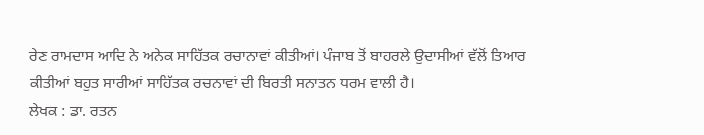ਰੇਣ ਰਾਮਦਾਸ ਆਦਿ ਨੇ ਅਨੇਕ ਸਾਹਿੱਤਕ ਰਚਾਨਾਵਾਂ ਕੀਤੀਆਂ। ਪੰਜਾਬ ਤੋਂ ਬਾਹਰਲੇ ਉਦਾਸੀਆਂ ਵੱਲੋਂ ਤਿਆਰ ਕੀਤੀਆਂ ਬਹੁਤ ਸਾਰੀਆਂ ਸਾਹਿੱਤਕ ਰਚਨਾਵਾਂ ਦੀ ਬਿਰਤੀ ਸਨਾਤਨ ਧਰਮ ਵਾਲੀ ਹੈ।
ਲੇਖਕ : ਡਾ. ਰਤਨ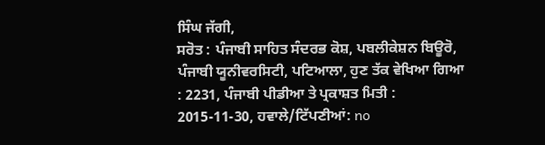ਸਿੰਘ ਜੱਗੀ,
ਸਰੋਤ : ਪੰਜਾਬੀ ਸਾਹਿਤ ਸੰਦਰਭ ਕੋਸ਼, ਪਬਲੀਕੇਸ਼ਨ ਬਿਊਰੋ, ਪੰਜਾਬੀ ਯੂਨੀਵਰਸਿਟੀ, ਪਟਿਆਲਾ, ਹੁਣ ਤੱਕ ਵੇਖਿਆ ਗਿਆ : 2231, ਪੰਜਾਬੀ ਪੀਡੀਆ ਤੇ ਪ੍ਰਕਾਸ਼ਤ ਮਿਤੀ : 2015-11-30, ਹਵਾਲੇ/ਟਿੱਪਣੀਆਂ: no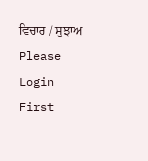ਵਿਚਾਰ / ਸੁਝਾਅ
Please Login First